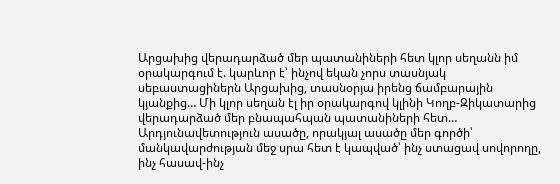Արցախից վերադարձած մեր պատանիների հետ կլոր սեղանն իմ օրակարգում է. կարևոր է՝ ինչով եկան չորս տասնյակ սեբաստացիներն Արցախից, տասնօրյա իրենց ճամբարային կյանքից… Մի կլոր սեղան էլ իր օրակարգով կլինի Կողբ-Զիկատարից վերադարձած մեր բնապահպան պատանիների հետ… Արդյունավետություն ասածը, որակյալ ասածը մեր գործի՝ մանկավարժության մեջ սրա հետ է կապված՝ ինչ ստացավ սովորողը, ինչ հասավ-ինչ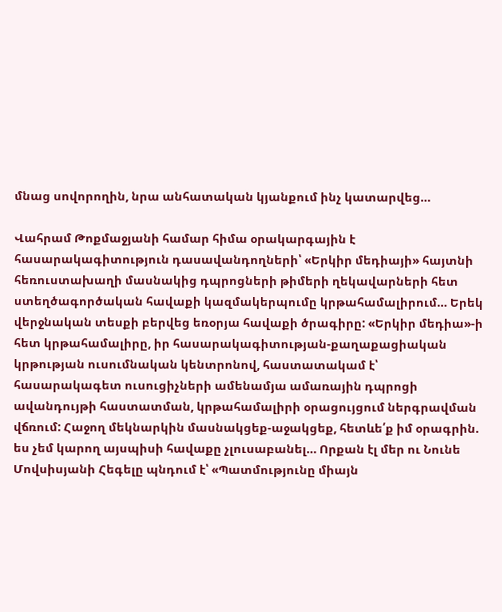մնաց սովորողին, նրա անհատական կյանքում ինչ կատարվեց…

Վահրամ Թոքմաջյանի համար հիմա օրակարգային է հասարակագիտություն դասավանդողների՝ «Երկիր մեդիայի» հայտնի հեռուստախաղի մասնակից դպրոցների թիմերի ղեկավարների հետ ստեղծագործական հավաքի կազմակերպումը կրթահամալիրում… Երեկ վերջնական տեսքի բերվեց եռօրյա հավաքի ծրագիրը: «Երկիր մեդիա»-ի հետ կրթահամալիրը, իր հասարակագիտության-քաղաքացիական կրթության ուսումնական կենտրոնով, հաստատակամ է՝ հասարակագետ ուսուցիչների ամենամյա ամառային դպրոցի ավանդույթի հաստատման, կրթահամալիրի օրացույցում ներգրավման վճռում: Հաջող մեկնարկին մասնակցեք-աջակցեք, հետևե՛ք իմ օրագրին. ես չեմ կարող այսպիսի հավաքը չլուսաբանել… Որքան էլ մեր ու Նունե Մովսիսյանի Հեգելը պնդում է՝ «Պատմությունը միայն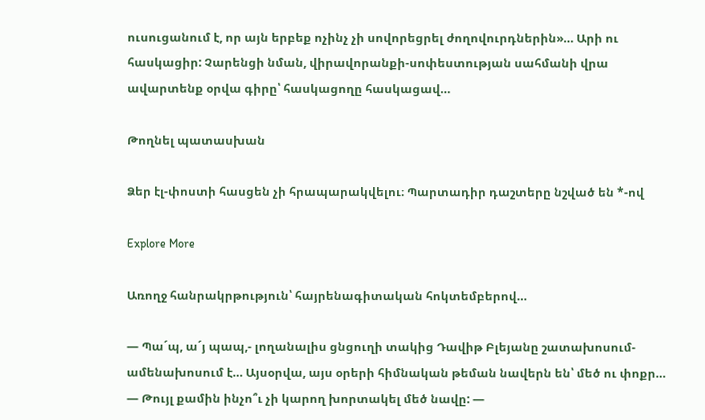ուսուցանում է, որ այն երբեք ոչինչ չի սովորեցրել ժողովուրդներին»… Արի ու հասկացիր: Չարենցի նման, վիրավորանքի-սոփեստության սահմանի վրա ավարտենք օրվա գիրը՝ հասկացողը հասկացավ…

Թողնել պատասխան

Ձեր էլ-փոստի հասցեն չի հրապարակվելու։ Պարտադիր դաշտերը նշված են *-ով

Explore More

Առողջ հանրակրթություն՝ հայրենագիտական հոկտեմբերով…

— Պաˊպ, աˊյ պապ,- լողանալիս ցնցուղի տակից Դավիթ Բլեյանը շատախոսում-ամենախոսում է… Այսօրվա, այս օրերի հիմնական թեման նավերն են՝ մեծ ու փոքր… — Թույլ քամին ինչո՞ւ չի կարող խորտակել մեծ նավը: —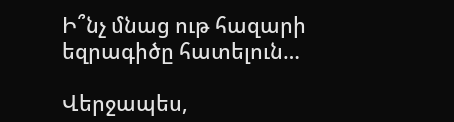Ի՞նչ մնաց ութ հազարի եզրագիծը հատելուն…

Վերջապես,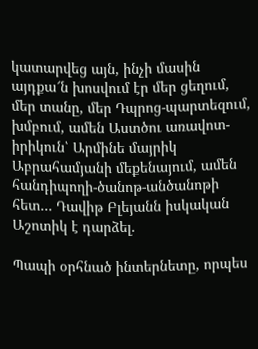կատարվեց այն, ինչի մասին այդքա՜ն խոսվում էր մեր ցեղում, մեր տանը, մեր Դպրոց-պարտեզում, խմբում, ամեն Աստծու առավոտ-իրիկուն՝ Արմինե մայրիկ Աբրահամյանի մեքենայում, ամեն հանդիպողի-ծանոթ-անծանոթի հետ… Դավիթ Բլեյանն իսկական Աշոտիկ է դարձել.

Պապի օրհնած ինտերնետը, որպես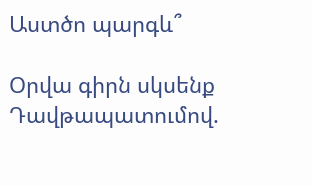Աստծո պարգև՞

Օրվա գիրն սկսենք Դավթապատումով.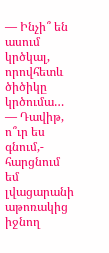— Ինչի՞ են ասում կրծկալ, որովհետև ծիծիկը կրծումա… — Դավիթ, ո՞ւր ես գնում,- հարցնում եմ լվացարանի աթոռակից իջնող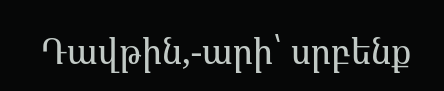Դավթին,-արի՝ սրբենք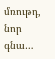մռութդ, նոր գնա…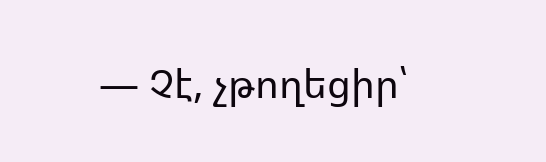— Չէ, չթողեցիր՝